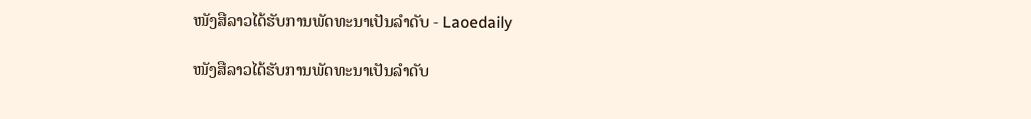ໜັງສືລາວໄດ້ຮັບການພັດທະນາເປັນລຳດັບ - Laoedaily

ໜັງສືລາວໄດ້ຮັບການພັດທະນາເປັນລຳດັບ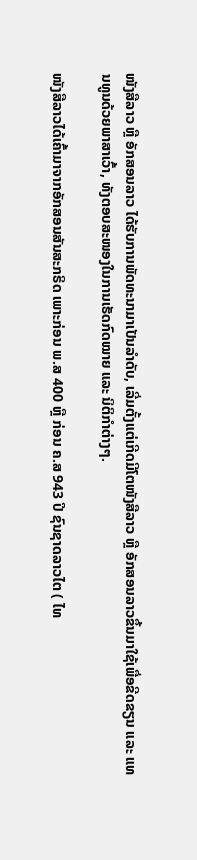ໜັງສືລາວ ຫຼື ອັກສອນລາວ ໄດ້ຮັບການພັດທະນາມາເປັນລຳດັບ, ເລີ່ມຕັ້ງແຕ່ເກີດມີໂຕໜັງສືລາວ ຫຼື ອັກສອນລາວຂຶ້ນມາໃຊ້ເພື່ອຂີດຂຽນ ແລະ ແທນທູນດ້ວຍພາສາເວົ້າ, ທັງຕອບສະໜອງໃນການເຮັດກົດໝາຍ ແລະ ນິຕິກຳຕ່າງໆ.

ໜັງສືລາວໄດ້ເຄົ້າມາຈາກອັກສອນສັນສະກຣິດ ເພາະກ່ອນ ພ.ສ 400 ຫຼື ກ່ອນ ຄ.ສ 943 ປີ ຊົນຊາດລາວໄຕ ( ໄທ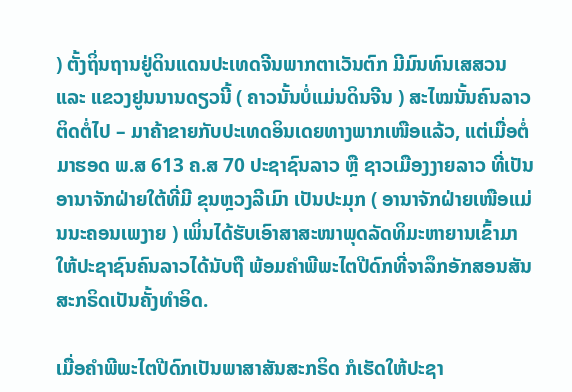) ຕັ້ງຖິ່ນຖານຢູ່ດິນແດນປະເທດຈີນພາກຕາເວັນຕົກ ມີມົນທົນເສສວນ ແລະ ແຂວງຢູນນານດຽວນີ້ ( ຄາວນັ້ນບໍ່ແມ່ນດິນຈີນ ) ສະໄໝນັ້ນຄົນລາວຕິດຕໍ່ໄປ – ມາຄ້າຂາຍກັບປະເທດອິນເດຍທາງພາກເໜືອແລ້ວ, ແຕ່ເມື່ອຕໍ່ມາຮອດ ພ.ສ 613 ຄ.ສ 70 ປະຊາຊົນລາວ ຫຼື ຊາວເມືອງງາຍລາວ ທີ່ເປັນອານາຈັກຝ່າຍໃຕ້ທີ່ມີ ຂຸນຫຼວງລີເມົາ ເປັນປະມຸກ ( ອານາຈັກຝ່າຍເໜືອແມ່ນນະຄອນເພງາຍ ) ເພິ່ນໄດ້ຮັບເອົາສາສະໜາພຸດລັດທິມະຫາຍານເຂົ້າມາໃຫ້ປະຊາຊົນຄົນລາວໄດ້ນັບຖື ພ້ອມຄຳພີພະໄຕປີດົກທີ່ຈາລຶກອັກສອນສັນສະກຣິດເປັນຄັ້ງທຳອິດ.

ເມື່ອຄຳພີພະໄຕປີດົກເປັນພາສາສັນສະກຣິດ ກໍເຮັດໃຫ້ປະຊາ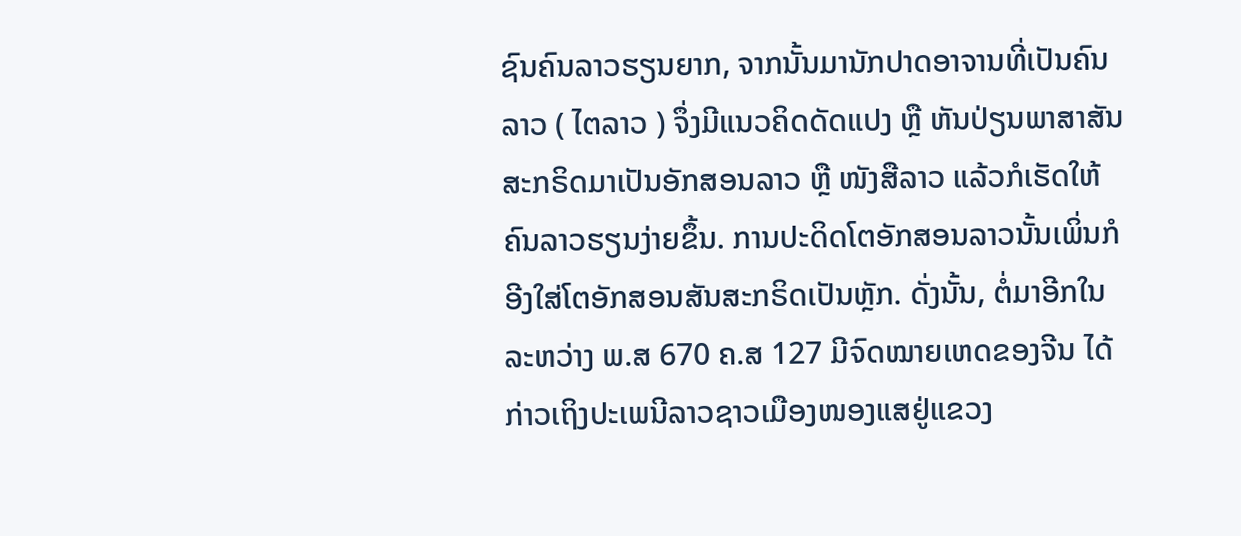ຊົນຄົນລາວຮຽນຍາກ, ຈາກນັ້ນມານັກປາດອາຈານທີ່ເປັນຄົນລາວ ( ໄຕລາວ ) ຈຶ່ງມີແນວຄິດດັດແປງ ຫຼື ຫັນປ່ຽນພາສາສັນສະກຣິດມາເປັນອັກສອນລາວ ຫຼື ໜັງສືລາວ ແລ້ວກໍເຮັດໃຫ້ຄົນລາວຮຽນງ່າຍຂຶ້ນ. ການປະດິດໂຕອັກສອນລາວນັ້ນເພິ່ນກໍອີງໃສ່ໂຕອັກສອນສັນສະກຣິດເປັນຫຼັກ. ດັ່ງນັ້ນ, ຕໍ່ມາອີກໃນລະຫວ່າງ ພ.ສ 670 ຄ.ສ 127 ມີຈົດໝາຍເຫດຂອງຈີນ ໄດ້ກ່າວເຖິງປະເພນີລາວຊາວເມືອງໜອງແສຢູ່ແຂວງ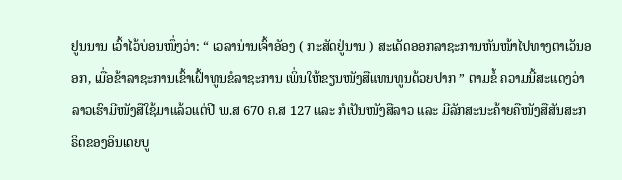ຢູນນານ ເວົ້າໄວ້ບ່ອນໜຶ່ງວ່າ: “ ເວລານ່ານເຈົ້າອັອງ ( ກະສັດຢູ່ນານ ) ສະເດັດອອກລາຊະການຫັນໜ້າໄປທາງຕາເວັນອອກ, ເມື່ອຂ້າລາຊະການເຂົ້າເຝົ້າທູນຂໍລາຊະການ ເພິ່ນໃຫ້ຂຽນໜັງສືແທນທູນດ້ວຍປາກ ” ຕາມຂໍ້ ຄວາມນີ້ສະແດງວ່າລາວເຮົາມີໜັງສືໃຊ້ມາແລ້ວແຕ່ປີ ພ.ສ 670 ຄ.ສ 127 ແລະ ກໍເປັນໜັງສືລາວ ແລະ ມີລັກສະນະຄ້າຍຄືໜັງສືສັນສະກຣິດຂອງອິນເດຍບູ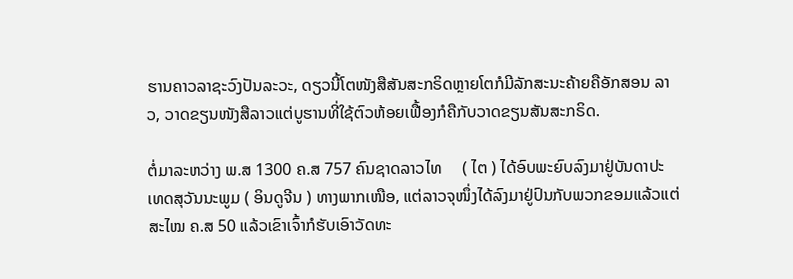ຮານຄາວລາຊະວົງປັນລະວະ, ດຽວນີ້ໂຕໜັງສືສັນສະກຣິດຫຼາຍໂຕກໍມີລັກສະນະຄ້າຍຄືອັກສອນ ລາວ, ວາດຂຽນໜັງສືລາວແຕ່ບູຮານທີ່ໃຊ້ຕົວຫ້ອຍເຟື້ອງກໍຄືກັບວາດຂຽນສັນສະກຣິດ.

ຕໍ່ມາລະຫວ່າງ ພ.ສ 1300 ຄ.ສ 757 ຄົນຊາດລາວໄທ     ( ໄຕ ) ໄດ້ອົບພະຍົບລົງມາຢູ່ບັນດາປະເທດສຸວັນນະພູມ ( ອິນດູຈີນ ) ທາງພາກເໜືອ, ແຕ່ລາວຈຸໜຶ່ງໄດ້ລົງມາຢູ່ປົນກັບພວກຂອມແລ້ວແຕ່ສະໄໝ ຄ.ສ 50 ແລ້ວເຂົາເຈົ້າກໍຮັບເອົາວັດທະ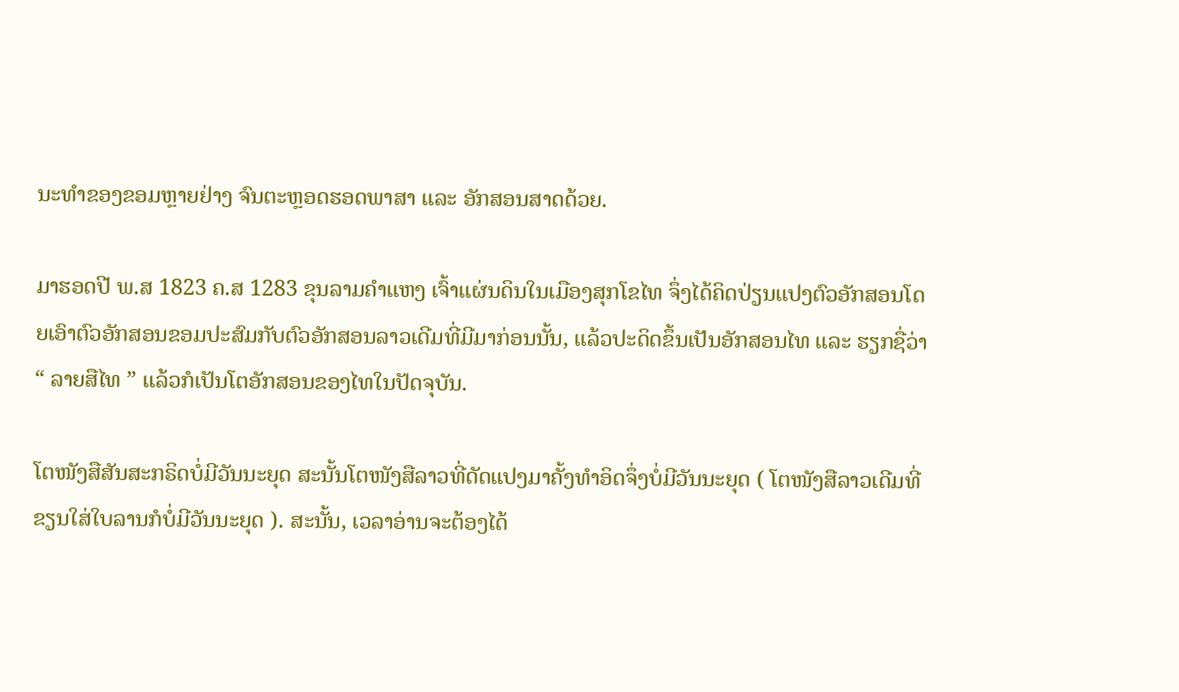ນະທຳຂອງຂອມຫຼາຍຢ່າງ ຈົນຕະຫຼອດຮອດພາສາ ແລະ ອັກສອນສາດດ້ວຍ.

ມາຮອດປີ ພ.ສ 1823 ຄ.ສ 1283 ຂຸນລາມຄຳແຫງ ເຈົ້າແຜ່ນດິນໃນເມືອງສຸກໂຂໄທ ຈຶ່ງໄດ້ຄິດປ່ຽນແປງຕົວອັກສອນໂດຍເອົາຕົວອັກສອນຂອມປະສົມກັບຕົວອັກສອນລາວເດີມທີ່ມີມາກ່ອນນັ້ນ, ແລ້ວປະດິດຂຶ້ນເປັນອັກສອນໄທ ແລະ ຮຽກຊື່ວ່າ “ ລາຍສືໄທ ” ແລ້ວກໍເປັນໂຕອັກສອນຂອງໄທໃນປັດຈຸບັນ.

ໂຕໜັງສືສັນສະກຣິດບໍ່ມີວັນນະຍຸດ ສະນັ້ນໂຕໜັງສືລາວທີ່ດັດແປງມາຄັ້ງທຳອິດຈຶ່ງບໍ່ມີວັນນະຍຸດ ( ໂຕໜັງສືລາວເດີມທີ່ຂຽນໃສ່ໃບລານກໍບໍ່ມີວັນນະຍຸດ ). ສະນັ້ນ, ເວລາອ່ານຈະຕ້ອງໄດ້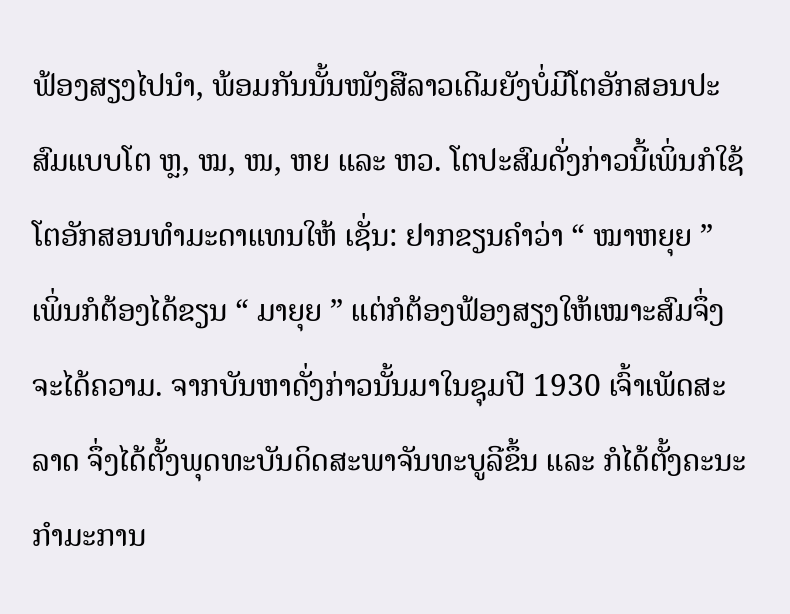ຟ້ອງສຽງໄປນຳ, ພ້ອມກັນນັ້ນໜັງສືລາວເດີມຍັງບໍ່ມີໂຕອັກສອນປະສົມແບບໂຕ ຫຼ, ໝ, ໜ, ຫຍ ແລະ ຫວ. ໂຕປະສົມດັ່ງກ່າວນີ້ເພິ່ນກໍໃຊ້ໂຕອັກສອນທຳມະດາແທນໃຫ້ ເຊັ່ນ: ຢາກຂຽນຄຳວ່າ “ ໝາຫຍຸຍ ” ເພິ່ນກໍຕ້ອງໄດ້ຂຽນ “ ມາຍຸຍ ” ແຕ່ກໍຕ້ອງຟ້ອງສຽງໃຫ້ເໝາະສົມຈຶ່ງຈະໄດ້ຄວາມ. ຈາກບັນຫາດັ່ງກ່າວນັ້ນມາໃນຊຸມປີ 1930 ເຈົ້າເພັດສະລາດ ຈຶ່ງໄດ້ຕັ້ງພຸດທະບັນດິດສະພາຈັນທະບູລີຂຶ້ນ ແລະ ກໍໄດ້ຕັ້ງຄະນະກຳມະການ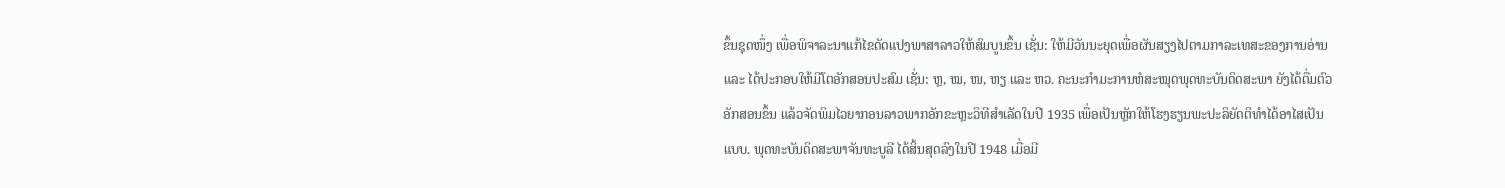ຂຶ້ນຊຸດໜຶ່ງ ເພື່ອພິຈາລະນາແກ້ໄຂດັດແປງພາສາລາວໃຫ້ສົມບູນຂຶ້ນ ເຊັ່ນ: ໃຫ້ມີວັນນະຍຸດເພື່ອຜັນສຽງໄປຕາມກາລະເທສະຂອງການອ່ານ ແລະ ໄດ້ປະກອບໃຫ້ມີໂຕອັກສອນປະສົມ ເຊັ່ນ: ຫຼ, ໝ, ໜ, ຫຽ ແລະ ຫວ. ຄະນະກຳມະການຫໍສະໝຸດພຸດທະບັນດິດສະພາ ຍັງໄດ້ຕື່ມຕົວອັກສອນຂຶ້ນ ແລ້ວຈັດພິມໄວຍາກອນລາວພາກອັກຂະຫຼະວິທີສຳເລັດໃນປີ 1935 ເພື່ອເປັນຫຼັກໃຫ້ໂຮງຮຽນພະປະລິຍັດຕິທຳໄດ້ອາໄສເປັນແບບ. ພຸດທະບັນດິດສະພາຈັນທະບູລີ ໄດ້ສິ້ນສຸດລົງໃນປີ 1948 ເມື່ອມີ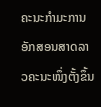ຄະນະກຳມະການອັກສອນສາດລາວຄະນະໜຶ່ງຕັ້ງຂຶ້ນ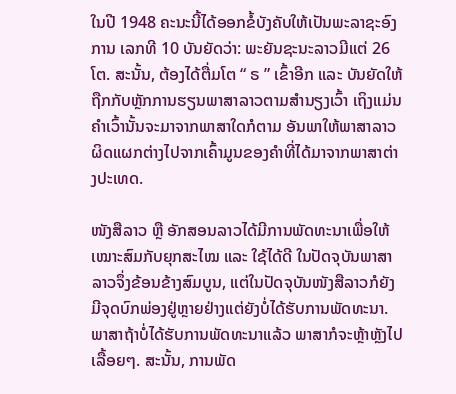ໃນປີ 1948 ຄະນະນີ້ໄດ້ອອກຂໍ້ບັງຄັບໃຫ້ເປັນພະລາຊະອົງການ ເລກທີ 10 ບັນຍັດວ່າ: ພະຍັນຊະນະລາວມີແຕ່ 26 ໂຕ. ສະນັ້ນ, ຕ້ອງໄດ້ຕື່ມໂຕ “ ຣ ” ເຂົ້າອີກ ແລະ ບັນຍັດໃຫ້ຖືກກັບຫຼັກການຮຽນພາສາລາວຕາມສຳນຽງເວົ້າ ເຖິງແມ່ນຄຳເວົ້ານັ້ນຈະມາຈາກພາສາໃດກໍຕາມ ອັນພາໃຫ້ພາສາລາວຜິດແຜກຕ່າງໄປຈາກເຄົ້າມູນຂອງຄຳທີ່ໄດ້ມາຈາກພາສາຕ່າງປະເທດ.

ໜັງສືລາວ ຫຼື ອັກສອນລາວໄດ້ມີການພັດທະນາເພື່ອໃຫ້ເໝາະສົມກັບຍຸກສະໄໝ ແລະ ໃຊ້ໄດ້ດີ ໃນປັດຈຸບັນພາສາລາວຈຶ່ງຂ້ອນຂ້າງສົມບູນ, ແຕ່ໃນປັດຈຸບັນໜັງສືລາວກໍຍັງມີຈຸດບົກພ່ອງຢູ່ຫຼາຍຢ່າງແຕ່ຍັງບໍ່ໄດ້ຮັບການພັດທະນາ. ພາສາຖ້າບໍ່ໄດ້ຮັບການພັດທະນາແລ້ວ ພາສາກໍຈະຫຼ້າຫຼັງໄປເລື້ອຍໆ. ສະນັ້ນ, ການພັດ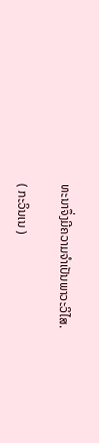ທະນາຈຶ່ງມີຄວາມຈຳເປັນພາວະວິໄສ.

( ກະວິນເນ )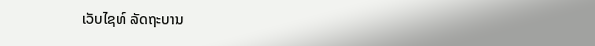ເວັບໄຊທ໌ ລັດຖະບານ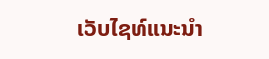ເວັບໄຊທ໌ແນະນຳ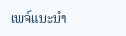ເພຈ໌ແນະນຳ